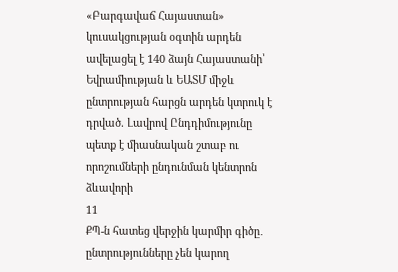«Բարգավաճ Հայաստան» կուսակցության օգտին արդեն ավելացել է 140 ձայն Հայաստանի՝ Եվրամիության և ԵԱՏՄ միջև ընտրության հարցն արդեն կտրուկ է դրված. Լավրով Ընդդիմությունը պետք է միասնական շտաբ ու որոշումների ընդունման կենտրոն ձևավորի
11
ՔՊ-ն հատեց վերջին կարմիր գիծը․ ընտրությունները չեն կարող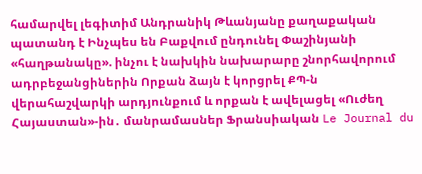համարվել լեգիտիմ Անդրանիկ Թևանյանը քաղաքական պատանդ է Ինչպես են Բաքվում ընդունել Փաշինյանի «հաղթանակը». ինչու է նախկին նախարարը շնորհավորում ադրբեջանցիներին Որքան ձայն է կորցրել ՔՊ-ն վերահաշվարկի արդյունքում և որքան է ավելացել «Ուժեղ Հայաստան»-ին․ մանրամասներ Ֆրանսիական Le Journal du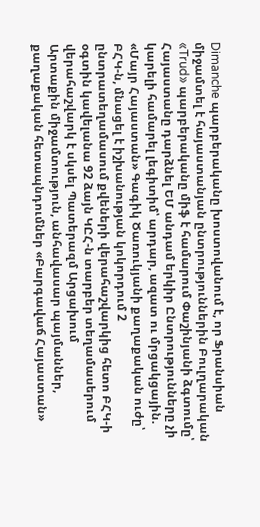Dimanche պարբերականը խոստովանում է, որ Ֆրանսիան միջամտել է հայաստանյան ընտրություններին Բուլղարական «Trud» պարբերականը միֆ է համարում Փաշինյանի ձգտումը՝ Հայաստանը դարձնել ԵՄ անդամ երկիր Ընտրությունները չի կարելի համարել լեգիտիմ՝ արդար, ազատ ու մրցակցային. «Մայր Հայաստան» Գագիկ Ծառուկյանի քաղաքական ուժը՝ ԲՀԿ-ն, մնացել է իշխանության կոկորդում 2 ընտրատեղամասում քվեների վերահաշվարկից հետո ԲՀԿ-ի օգտին կավելանա 92 ձայն ԿԸՀ-ն տարբեր տեղամասերում վերահաշվարկ է սկսել Պատերազմ Արցախում
Արտաքին միջամտություն, անհավասար պայմաններ, քաղաքական հետապնդումներ «Բարգավաճ Հայաստան»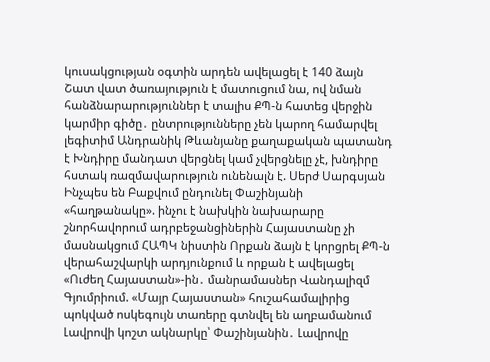կուսակցության օգտին արդեն ավելացել է 140 ձայն Շատ վատ ծառայություն է մատուցում նա, ով նման հանձնարարություններ է տալիս ՔՊ-ն հատեց վերջին կարմիր գիծը․ ընտրությունները չեն կարող համարվել լեգիտիմ Անդրանիկ Թևանյանը քաղաքական պատանդ է Խնդիրը մանդատ վերցնել կամ չվերցնելը չէ, խնդիրը հստակ ռազմավարություն ունենալն է. Սերժ Սարգսյան Ինչպես են Բաքվում ընդունել Փաշինյանի «հաղթանակը». ինչու է նախկին նախարարը շնորհավորում ադրբեջանցիներին Հայաստանը չի մասնակցում ՀԱՊԿ նիստին Որքան ձայն է կորցրել ՔՊ-ն վերահաշվարկի արդյունքում և որքան է ավելացել «Ուժեղ Հայաստան»-ին․ մանրամասներ Վանդալիզմ Գյումրիում. «Մայր Հայաստան» հուշահամալիրից պոկված ոսկեգույն տառերը գտնվել են աղբամանում Լավրովի կոշտ ակնարկը՝ Փաշինյանին․ Լավրովը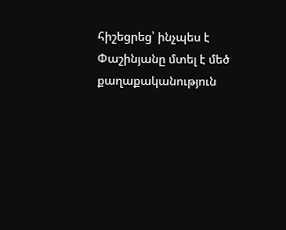հիշեցրեց՝ ինչպես է Փաշինյանը մտել է մեծ քաղաքականություն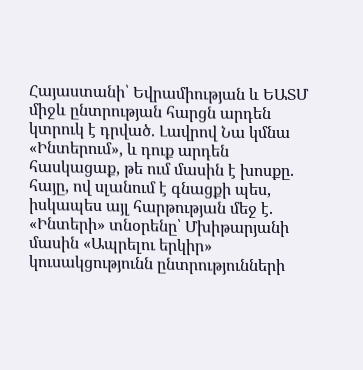Հայաստանի՝ Եվրամիության և ԵԱՏՄ միջև ընտրության հարցն արդեն կտրուկ է դրված. Լավրով Նա կմնա «Ինտերում», և դուք արդեն հասկացաք, թե ում մասին է խոսքը. հայը, ով սլանում է գնացքի պես, իսկապես այլ հարթության մեջ է. «Ինտերի» տնօրենը՝ Մխիթարյանի մասին «Ապրելու երկիր» կուսակցությունն ընտրությունների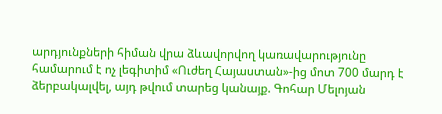արդյունքների հիման վրա ձևավորվող կառավարությունը համարում է ոչ լեգիտիմ «Ուժեղ Հայաստան»-ից մոտ 700 մարդ է ձերբակալվել, այդ թվում տարեց կանայք. Գոհար Մելոյան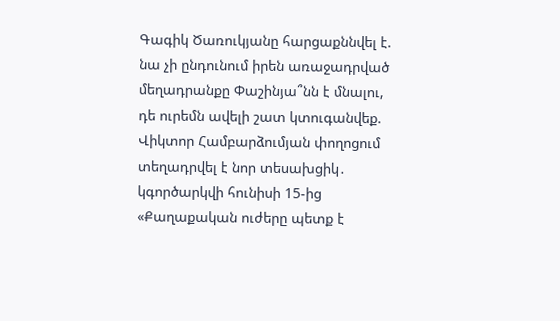Գագիկ Ծառուկյանը հարցաքննվել է. նա չի ընդունում իրեն առաջադրված մեղադրանքը Փաշինյա՞նն է մնալու, դե ուրեմն ավելի շատ կտուգանվեք. Վիկտոր Համբարձումյան փողոցում տեղադրվել է նոր տեսախցիկ․ կգործարկվի հունիսի 15-ից «Քաղաքական ուժերը պետք է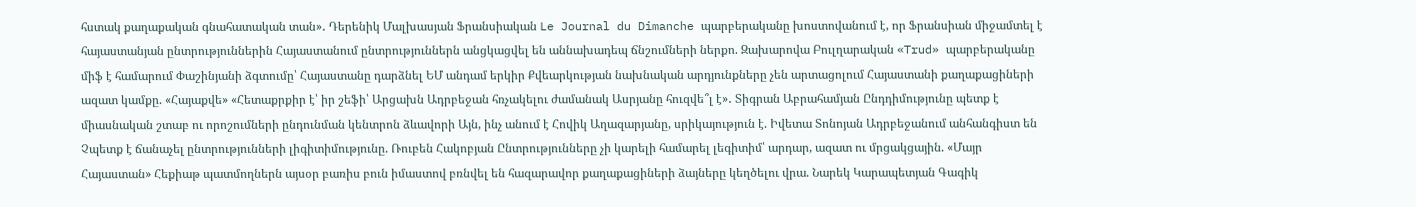հստակ քաղաքական գնահատական տան»․ Դերենիկ Մալխասյան Ֆրանսիական Le Journal du Dimanche պարբերականը խոստովանում է, որ Ֆրանսիան միջամտել է հայաստանյան ընտրություններին Հայաստանում ընտրություններն անցկացվել են աննախադեպ ճնշումների ներքո. Զախարովա Բուլղարական «Trud» պարբերականը միֆ է համարում Փաշինյանի ձգտումը՝ Հայաստանը դարձնել ԵՄ անդամ երկիր Քվեարկության նախնական արդյունքները չեն արտացոլում Հայաստանի քաղաքացիների ազատ կամքը. «Հայաքվե» «Հետաքրքիր է՝ իր շեֆի՝ Արցախն Ադրբեջան հռչակելու ժամանակ Ասրյանը հուզվե՞լ է»․ Տիգրան Աբրահամյան Ընդդիմությունը պետք է միասնական շտաբ ու որոշումների ընդունման կենտրոն ձևավորի Այն, ինչ անում է Հովիկ Աղազարյանը, սրիկայություն է. Իվետա Տոնոյան Ադրբեջանում անհանգիստ են Չպետք է ճանաչել ընտրությունների լիգիտիմությունը. Ռուբեն Հակոբյան Ընտրությունները չի կարելի համարել լեգիտիմ՝ արդար, ազատ ու մրցակցային. «Մայր Հայաստան» Հեքիաթ պատմողներն այսօր բառիս բուն իմաստով բռնվել են հազարավոր քաղաքացիների ձայները կեղծելու վրա. Նարեկ Կարապետյան Գագիկ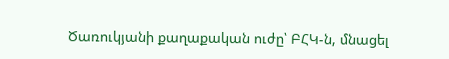Ծառուկյանի քաղաքական ուժը՝ ԲՀԿ-ն, մնացել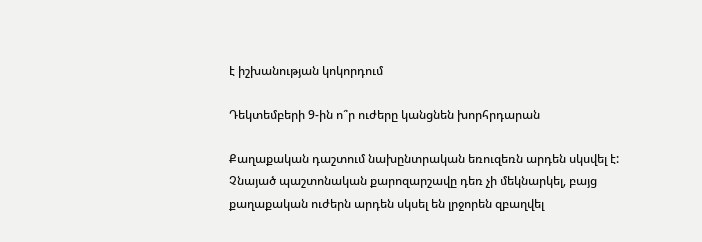է իշխանության կոկորդում

Դեկտեմբերի 9-ին ո՞ր ուժերը կանցնեն խորհրդարան

Քաղաքական դաշտում նախընտրական եռուզեռն արդեն սկսվել է: Չնայած պաշտոնական քարոզարշավը դեռ չի մեկնարկել, բայց քաղաքական ուժերն արդեն սկսել են լրջորեն զբաղվել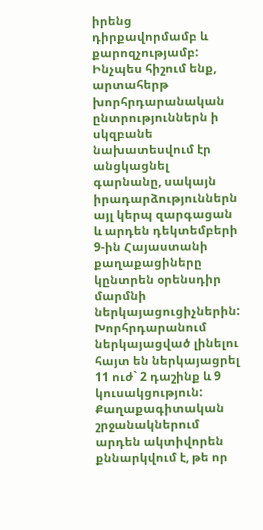իրենց դիրքավորմամբ և քարոզչությամբ:
Ինչպես հիշում ենք, արտահերթ խորհրդարանական ընտրություններն ի սկզբանե նախատեսվում էր անցկացնել գարնանը, սակայն իրադարձություններն այլ կերպ զարգացան և արդեն դեկտեմբերի 9-ին Հայաստանի քաղաքացիները կընտրեն օրենսդիր մարմնի ներկայացուցիչներին:
Խորհրդարանում ներկայացված լինելու հայտ են ներկայացրել 11 ուժ` 2 դաշինք և 9 կուսակցություն: Քաղաքագիտական շրջանակներում արդեն ակտիվորեն քննարկվում է, թե որ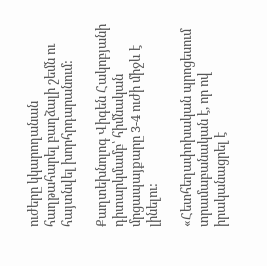ուժերը կկարողանան հաղթահարել բաղձալի շեմն ու հայտնվել խորհրդարանում:

Քաղտեխնոլոգ Վիգեն Հակոբյանի դիտարկմամբ՝ հիմնական մրցապայքարը 3-4 ուժի միջև է լինելու:

«Հետհեղափոխական պրոցեսում տրամաբանական է, որ ով իրականացրել է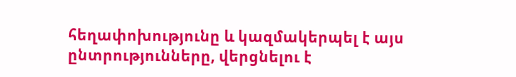հեղափոխությունը և կազմակերպել է այս ընտրությունները, վերցնելու է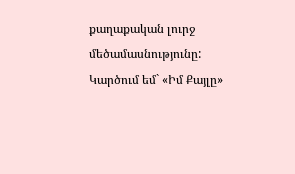քաղաքական լուրջ մեծամասնությունը: Կարծում եմ` «Իմ Քայլը»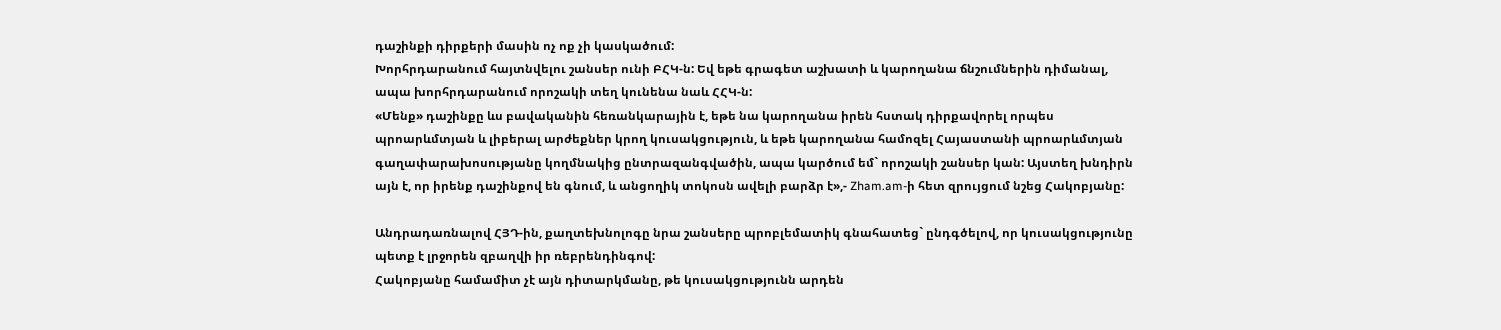դաշինքի դիրքերի մասին ոչ ոք չի կասկածում:
Խորհրդարանում հայտնվելու շանսեր ունի ԲՀԿ-ն: Եվ եթե գրագետ աշխատի և կարողանա ճնշումներին դիմանալ, ապա խորհրդարանում որոշակի տեղ կունենա նաև ՀՀԿ-ն:
«Մենք» դաշինքը ևս բավականին հեռանկարային է, եթե նա կարողանա իրեն հստակ դիրքավորել որպես պրոարևմտյան և լիբերալ արժեքներ կրող կուսակցություն, և եթե կարողանա համոզել Հայաստանի պրոարևմտյան գաղափարախոսությանը կողմնակից ընտրազանգվածին, ապա կարծում եմ` որոշակի շանսեր կան: Այստեղ խնդիրն այն է, որ իրենք դաշինքով են գնում, և անցողիկ տոկոսն ավելի բարձր է»,- Zham.am-ի հետ զրույցում նշեց Հակոբյանը:

Անդրադառնալով ՀՅԴ-ին, քաղտեխնոլոգը նրա շանսերը պրոբլեմատիկ գնահատեց` ընդգծելով, որ կուսակցությունը պետք է լրջորեն զբաղվի իր ռեբրենդինգով:
Հակոբյանը համամիտ չէ այն դիտարկմանը, թե կուսակցությունն արդեն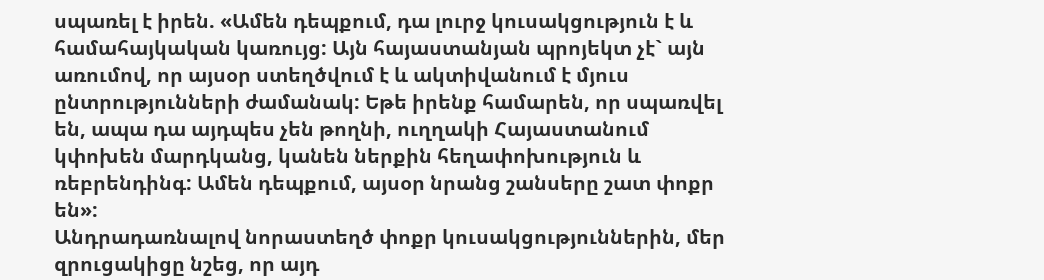սպառել է իրեն. «Ամեն դեպքում, դա լուրջ կուսակցություն է և համահայկական կառույց: Այն հայաստանյան պրոյեկտ չէ` այն առումով, որ այսօր ստեղծվում է և ակտիվանում է մյուս ընտրությունների ժամանակ: Եթե իրենք համարեն, որ սպառվել են, ապա դա այդպես չեն թողնի, ուղղակի Հայաստանում կփոխեն մարդկանց, կանեն ներքին հեղափոխություն և ռեբրենդինգ: Ամեն դեպքում, այսօր նրանց շանսերը շատ փոքր են»:
Անդրադառնալով նորաստեղծ փոքր կուսակցություններին, մեր զրուցակիցը նշեց, որ այդ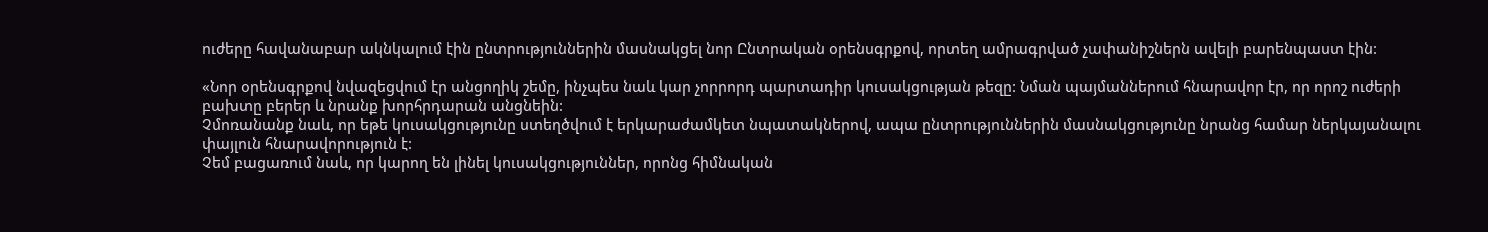ուժերը հավանաբար ակնկալում էին ընտրություններին մասնակցել նոր Ընտրական օրենսգրքով, որտեղ ամրագրված չափանիշներն ավելի բարենպաստ էին:

«Նոր օրենսգրքով նվազեցվում էր անցողիկ շեմը, ինչպես նաև կար չորրորդ պարտադիր կուսակցության թեզը: Նման պայմաններում հնարավոր էր, որ որոշ ուժերի բախտը բերեր և նրանք խորհրդարան անցնեին:
Չմոռանանք նաև, որ եթե կուսակցությունը ստեղծվում է երկարաժամկետ նպատակներով, ապա ընտրություններին մասնակցությունը նրանց համար ներկայանալու փայլուն հնարավորություն է:
Չեմ բացառում նաև, որ կարող են լինել կուսակցություններ, որոնց հիմնական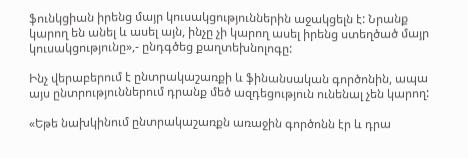ֆունկցիան իրենց մայր կուսակցություններին աջակցելն է: Նրանք կարող են անել և ասել այն, ինչը չի կարող ասել իրենց ստեղծած մայր կուսակցությունը»,- ընդգծեց քաղտեխնոլոգը:

Ինչ վերաբերում է ընտրակաշառքի և ֆինանսական գործոնին, ապա այս ընտրություններում դրանք մեծ ազդեցություն ունենալ չեն կարող:

«Եթե նախկինում ընտրակաշառքն առաջին գործոնն էր և դրա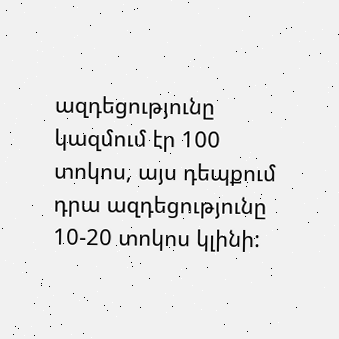ազդեցությունը կազմում էր 100 տոկոս, այս դեպքում դրա ազդեցությունը 10-20 տոկոս կլինի: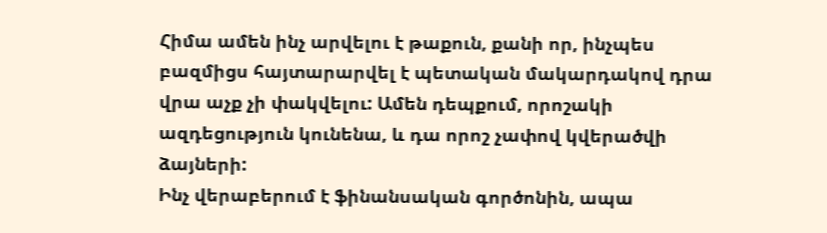Հիմա ամեն ինչ արվելու է թաքուն, քանի որ, ինչպես բազմիցս հայտարարվել է պետական մակարդակով դրա վրա աչք չի փակվելու: Ամեն դեպքում, որոշակի ազդեցություն կունենա, և դա որոշ չափով կվերածվի ձայների:
Ինչ վերաբերում է ֆինանսական գործոնին, ապա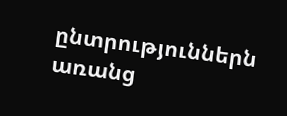ընտրություններն առանց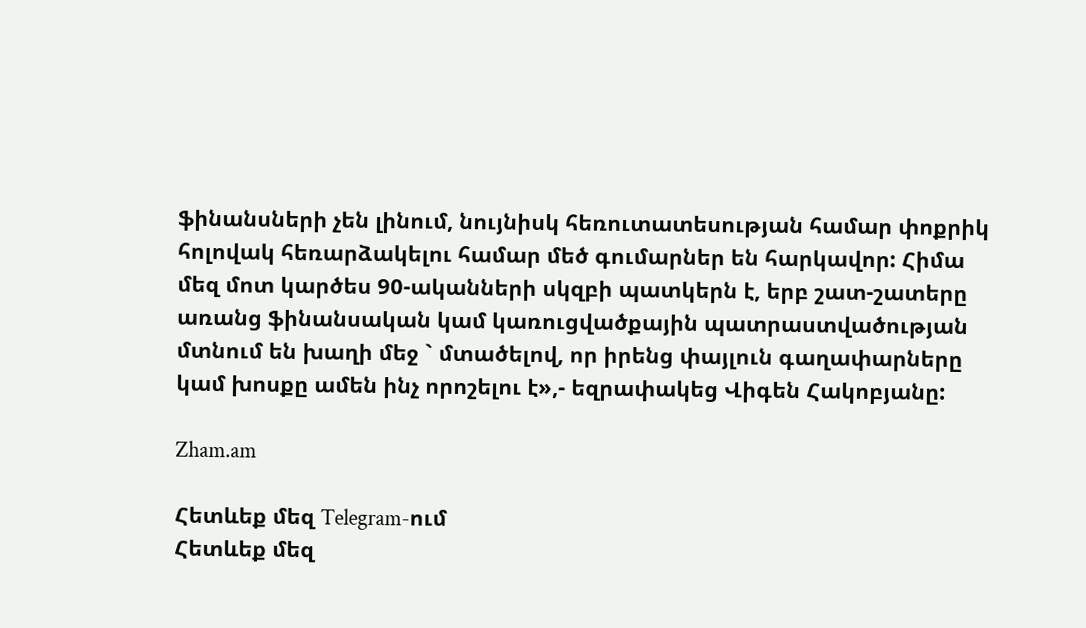ֆինանսների չեն լինում, նույնիսկ հեռուտատեսության համար փոքրիկ հոլովակ հեռարձակելու համար մեծ գումարներ են հարկավոր: Հիմա մեզ մոտ կարծես 90-ականների սկզբի պատկերն է, երբ շատ-շատերը առանց ֆինանսական կամ կառուցվածքային պատրաստվածության մտնում են խաղի մեջ ` մտածելով, որ իրենց փայլուն գաղափարները կամ խոսքը ամեն ինչ որոշելու է»,- եզրափակեց Վիգեն Հակոբյանը:

Zham.am

Հետևեք մեզ Telegram-ում
Հետևեք մեզ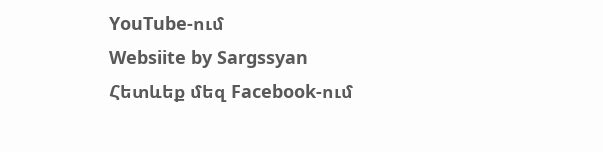YouTube-ում
Websiite by Sargssyan
Հետևեք մեզ Facebook-ում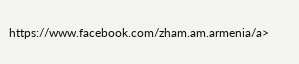https://www.facebook.com/zham.am.armenia/a>